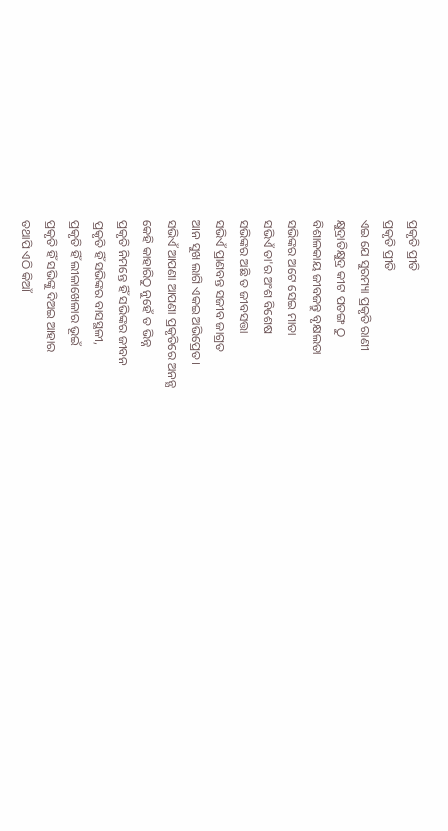ପ୍ରକୃତି ପ୍ରୀତି
ପ୍ରକୃତି ପ୍ରୀତି
ଏଇ ଯେ ସୁରମ୍ୟା ପ୍ରକୃତି ରାଣୀ
କ୍ଷୁଦ୍ରାତିକ୍ଷୁଦ୍ର କୀଟ ପତଙ୍ଗ ଠୁ
ବିଶାଳକାୟ ଜୀବଜନ୍ତୁ ବୃକ୍ଷଲତା
ସଭିଙ୍କର ଅଟେ ସେଇ ମାତା
ସଭିଏଁ ତା'ର ଅଂଶ ବିଶେଷ
ସଭିଙ୍କର ଅଛି ତ ଜୀବସତ୍ତା
ସଭିଏଁ ପ୍ରାଣବନ୍ତ ସଜୀବ ଜାଗ୍ରତ
ଆନ ସୁଖ ଲାଗି ଏକଇ ଅଭିପ୍ରେତ।
ସଭିଏଁ ଆପଣା ଆପଣା ପ୍ରକୃତିରେ ଅନନ୍ଯ
କେହି କାହାରିଠୁ ନୁହେଁ ତ ଭିନ୍ନ
ପ୍ରକୃତି ନିମନ୍ତେ ହିଁ ସଭିଙ୍କର ଜୀବନ
ପ୍ରକୃତି ହିଁ ସଭିଙ୍କର ବାସସ୍ଥଳୀ,
ପ୍ରକୃତି ହିଁ ଲୀଳାଖେଳାର ଭୂଇଁ
ପ୍ରକୃତି ହିଁ ସଭିଙ୍କୁ ଦିଅଇ ଆହାର
ତଥାପି ଏଠି କିଆଁ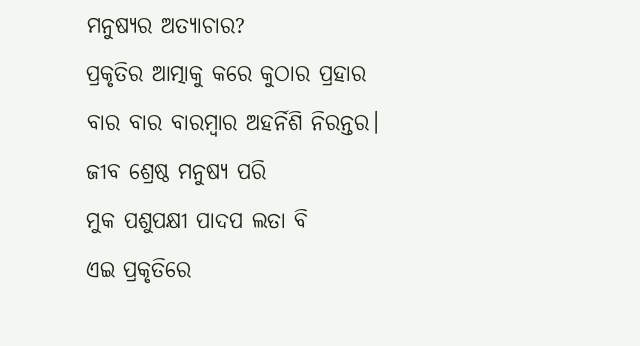ମନୁଷ୍ଯର ଅତ୍ୟାଚାର?
ପ୍ରକୃତିର ଆତ୍ମାକୁ କରେ କୁଠାର ପ୍ରହାର
ବାର ବାର ବାରମ୍ବାର ଅହର୍ନିଶି ନିରନ୍ତର।
ଜୀବ ଶ୍ରେଷ୍ଠ ମନୁଷ୍ଯ ପରି
ମୁକ ପଶୁପକ୍ଷୀ ପାଦପ ଲତା ବି
ଏଇ ପ୍ରକୃତିରେ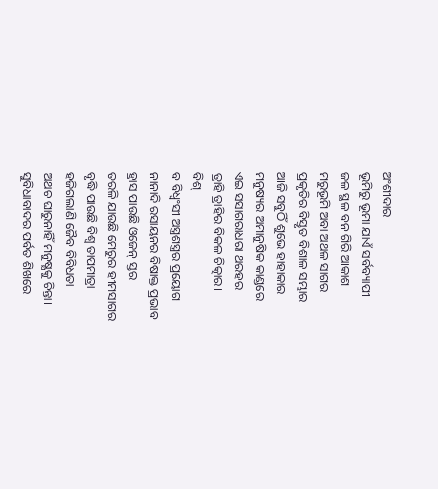ଅଂଶୀଦାର
ଭୂମିରୁ ଭୂମା ଯାଏଁ ସର୍ବବ୍ୟାପୀ
ଜଳ ସ୍ଥଳ ବନ ଗିରି ଆକାଶ
ମରୁଭୂମି ଅବା ଅଥଳ ସାଗର
ପ୍ରକୃତିର ବିସ୍ତୃତ ବିଶାଳ ସମ୍ଭାର
ଆଜି ସବୁଠିଁ ଶୁଭେ ହାହାକାର
ମନୁଷ୍ୟର ଅମାନୁଷିକ କାଣ୍ଡରେ
ଏଇ ସସାଗରାଧରା ଥରହର
ତ୍ରାହି ତ୍ରାହିର ବିକଳ ଚିତ୍କାର।
ବିଶ୍
ବ ବିଧ୍ବଂସୀ ଅସ୍ତ୍ରଶସ୍ତ୍ରର ପ୍ରୟୋଗ
ନାନାଦି ରସାୟନର ବିଷାକ୍ତ ପ୍ରଭାବ
ହ୍ରାସ ପାଉଛି ଓଜେନ୍ ସ୍ତର
ତରଳି ଯାଉଛି ମେରୁର ହୀମସାଗର
ବୃଦ୍ଧି ପାଉଛି ବିଶ୍ବ ତାପମାତ୍ରା
ହଜିଗଲାଣି ଜୈବ ବିବିଧତା
ଅଥଚ ଘାରୁନାହିଁ ମନୁଷ୍ଯକୁ ଚିନ୍ତା।
ସୁବିଧାବାଦର ପର୍ବତ ଶିଖରେ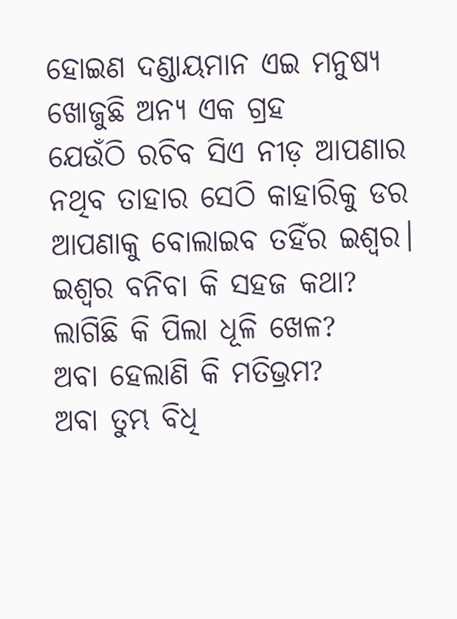ହୋଇଣ ଦଣ୍ଡାୟମାନ ଏଇ ମନୁଷ୍ଯ
ଖୋଜୁଛି ଅନ୍ୟ ଏକ ଗ୍ରହ
ଯେଉଁଠି ରଚିବ ସିଏ ନୀଡ଼ ଆପଣାର
ନଥିବ ତାହାର ସେଠି କାହାରିକୁ ଡର
ଆପଣାକୁ ବୋଲାଇବ ତହିଁର ଇଶ୍ବର।
ଇଶ୍ବର ବନିବା କି ସହଜ କଥା?
ଲାଗିଛି କି ପିଲା ଧୂଳି ଖେଳ?
ଅବା ହେଲାଣି କି ମତିଭ୍ରମ?
ଅବା ତୁମ୍ଭ ବିଧି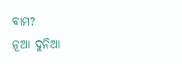ବାମ?
ନୂଆ ଦୁନିଆ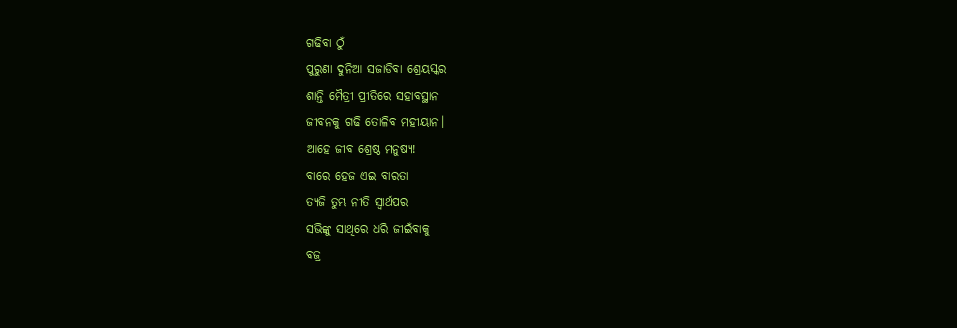ଗଢିବା ଠୁଁ
ପୁରୁଣା ଦୁନିଆ ସଜାଡିବା ଶ୍ରେୟସ୍କର
ଶାନ୍ତି ମୈତ୍ରୀ ପ୍ରୀତିରେ ସହାବସ୍ଥାନ
ଜୀବନକୁ ଗଢି ତୋଳିବ ମହୀୟାନ।
ଆହେ ଜୀବ ଶ୍ରେଷ୍ଠ ମନୁଷ୍ଯ!
ବାରେ ହେଜ ଏଇ ବାରତା
ତ୍ଯଜି ତୁମ୍ଭ ନୀତି ସ୍ବାର୍ଥପର
ସଭିଙ୍କୁ ସାଥିରେ ଧରି ଜୀଇଁବାକୁ
ବଜ୍ର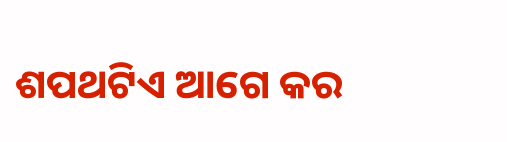ଶପଥଟିଏ ଆଗେ କର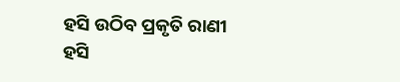ହସି ଉଠିବ ପ୍ରକୃତି ରାଣୀ
ହସି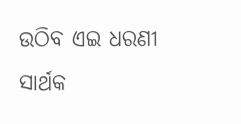ଉଠିବ ଏଇ ଧରଣୀ
ସାର୍ଥକ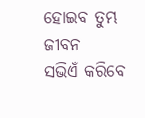ହୋଇବ ତୁମ୍ଭ ଜୀବନ
ସଭିଏଁ କରିବେ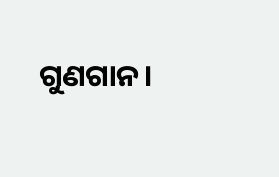ଗୁଣଗାନ।